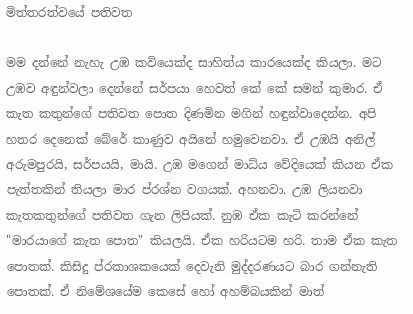මිත්තරත්වයේ පතිවත

මම දන්නේ නැහැ උඹ කවියෙක්ද සාහිත්ය කාරයෙක්ද කියලා. මට උඹව අඳුන්වලා දෙන්නේ සර්පයා හෙවත් කේ කේ සමන් කුමාර. ඒ කැත කතුන්ගේ පතිවත පොත දිණමින මගින් හඳුන්වාදෙන්න. අපි හතර දෙනෙක් බේරේ කාණුව අයිනේ හමුවෙනවා. ඒ උඹයි අනිල් අරුමපුරයි, සර්පයයි, මායි. උඹ මගෙන් මාධ්ය වේදියෙක් කියන ඒක පැත්තකින් තියලා මාර ප්රශ්න වගයක්. අහනවා. උඹ ලියනවා කැතකතුන්ගේ පතිවත ගැන ලිපියක්. නුඹ ඒක කැටි කරන්නේ "මාරයාගේ කැත පොත" කියලයි. ඒක හරියටම හරි. තාම ඒක කැත පොතක්. කිසිදු ප්රකාශකයෙක් දෙවැනි මුද්දරණයට බාර ගන්නැති පොතක්. ඒ නිමේශයේම කෙසේ හෝ අහම්බයකින් මාත්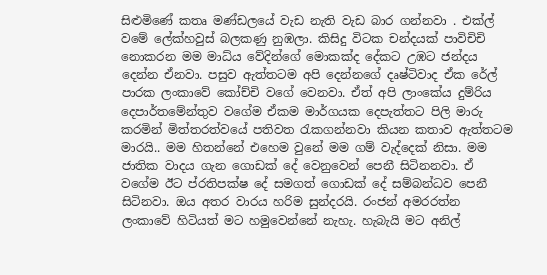සිළුමිණේ කතෘ මණ්ඩලයේ වැඩ නැති වැඩ බාර ගන්නවා . එක්ල් වමේ ලේක්හවුස් බලකණු නුඹලා. කිසිදු විටක චන්දයක් පාවිචිචි නොකරන මම මාධ්ය වේදින්ගේ මොකක්ද දේකට උඹට ජන්දය දෙන්න ඒනවා. පසුව ඇත්තටම අපි දෙන්නගේ දෘෂ්ටිවාද ඒක රේල් පාරක ලංකාවේ කෝච්චි වගේ වෙනවා. ඒත් අපි ලාංකේය දුම්රිය දෙපාර්තමේන්තුව වගේම ඒකම මාර්ගයක දෙපැත්තට පිලි මාරු කරමින් මිත්තරත්වයේ පතිවත රැකගන්නවා කියන කතාව ඇත්තටම මාරයි.. මම හිතන්නේ එහෙම වුනේ මම ගම් වැද්දෙක් නිසා. මම ජාතික වාදය ගැන ගොඩක් දේ වෙනුවෙන් පෙනී සිටිනනවා. ඒ වගේම ඊට ප්රතිපක්ෂ දේ සමගත් ගොඩක් දේ සම්බන්ධව පෙනී සිටිනවා. ඔය අතර වාරය හරිම සුන්දරයි. රංජන් අමරරත්න ලංකාවේ හිටියත් මට හමුවෙන්නේ නැහැ. හැබැයි මට අනිල්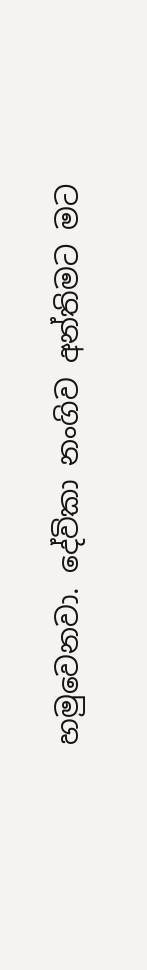හමුවෙනවා. දේවිකා නංගිව අන්තිමට මට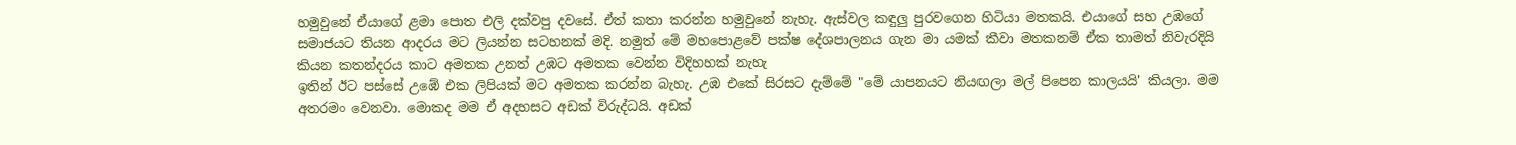හමුවුනේ ඒයාගේ ළමා පොත එලි දක්වපු දවසේ. ඒත් කතා කරන්න හමුවුනේ නැහැ. ඇස්වල කඳුලු පුරවගෙන හිටියා මතකයි. එයාගේ සහ උඹගේ සමාජයට තියන ආදරය මට ලියන්න සටහනක් මදි. නමුත් මේ මහපොළවේ පක්ෂ දේශපාලනය ගැන මා යමක් කීවා මතකනම් ඒක තාමත් නිවැරදියි කියන කතන්දරය කාට අමතක උනත් උඹට අමතක වෙන්න විදිහහක් නැහැ
ඉතින් ඊට පස්සේ උඹේ එක ලිපියක් මට අමතක කරන්න බැහැ. උඹ එකේ සිරසට දැම්මේ "මේ යාපනයට නියඟලා මල් පිපෙන කාලයයි' කියලා. මම අතරමං වෙනවා. මොකද මම ඒ අදහසට අඩක් විරුද්ධයි. අඩක්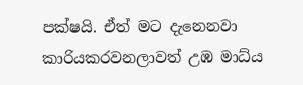පක්ෂයි. ඒත් මට දැනෙනවා කාරියකරවනලාවත් උඹ මාධ්ය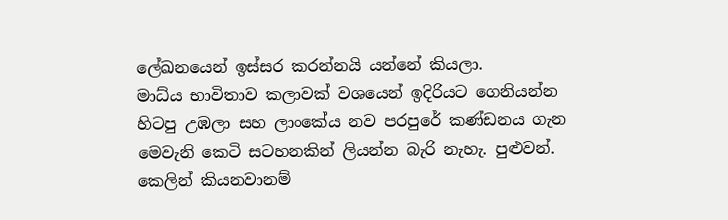ලේඛනයෙන් ඉස්සර කරන්නයි යන්නේ කියලා.
මාධ්ය භාවිතාව කලාවක් වශයෙන් ඉදිරියට ගෙනියන්න හිටපු උඹලා සහ ලාංකේය නව පරපුරේ කණ්ඩනය ගැන මෙවැනි කෙටි සටහනකින් ලියන්න බැරි නැහැ. පුළුවන්. කෙලින් කියනවානම්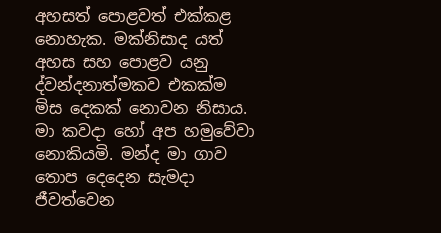අහසත් ප‌ොළවත් එක්කළ නොහැක. මක්නිසාද යත් අහස සහ පොළව යනු ද්වන්දනාත්මකව එකක්ම මිස දෙකක් නොවන නිසාය. මා කවදා හෝ අප හමුවේවා නොකියමි. මන්ද මා ගාව තොප දෙදෙන සැමදා ජීවත්වෙන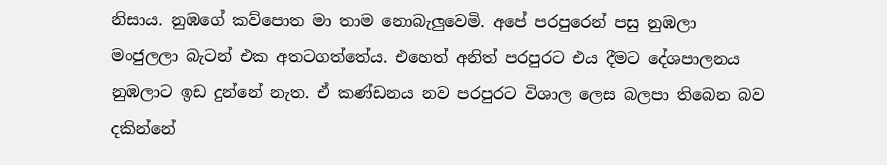නිසාය. නුඹගේ කව්පොත මා තාම නොබැලුවෙමි. අපේ පරපුරෙන් පසු නුඹලා මංජුලලා බැටන් එක අතටගත්තේය. එහෙත් අනිත් පරපුරට එය දීමට දේශපාලනය නුඹලාට ඉඩ දුන්නේ නැත. ඒ කණ්ඩනය නව පරපුරට විශාල ලෙස බලපා තිබෙන බව දකින්නේ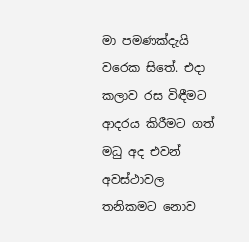මා පමණක්දැයි වරෙක සිතේ. එදා කලාව රස විඳීමට ආදරය කිරීමට ගත් මධු අද එවන් අවස්ථාවල තනිකමට නොව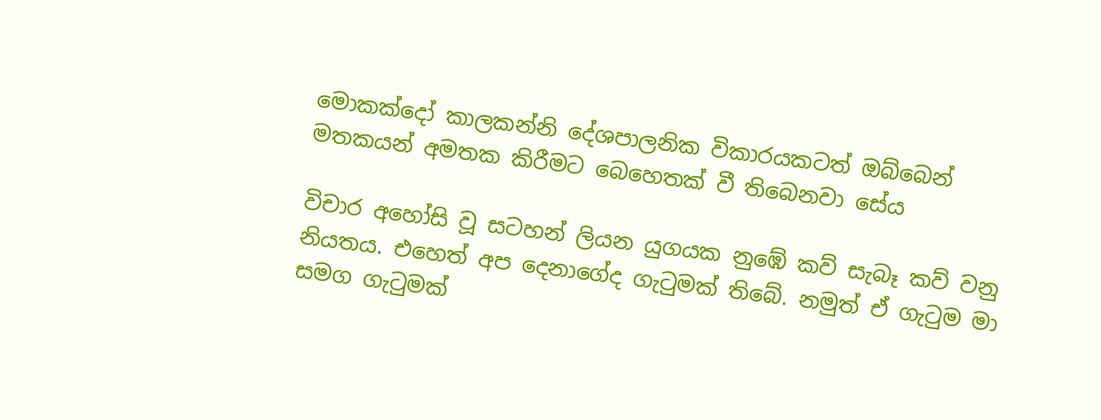මොකක්දෝ කාලකන්නි දේශපාලනික විකාරයකටත් ඔබ්බෙන් මතකයන් අමතක කිරීමට බෙහෙතක් වී තිබෙනවා සේය

විචාර අහෝසි වූ සටහන් ලියන යුගයක නුඹේ කව් සැබෑ කව් වනු නියතය. එහෙත් අප දෙනාගේද ගැටුමක් තිබේ. නමුත් ඒ ගැටුම මා සමග ගැටුමක්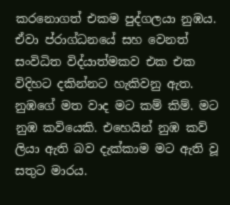කරනොගත් එකම පුද්ගලයා නුඹය. ඒවා ප්රාග්ධනයේ සහ වෙනත් සංවිධිත විද්යාත්මකව එක එක විදිහට දකින්නට හැකිවනු ඇත. නුඹගේ මත වාද මට කම් කිම්. මට නුඹ කවියෙකි. එහෙයින් නුඹ කව් ලියා ඇති බව දැක්කාම මට ඇති වූ සතුට මාරය.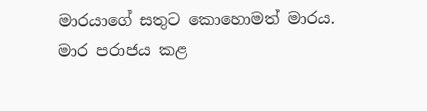මාරයාගේ සතුට කොහොමත් මාරය. මාර පරාජය කළ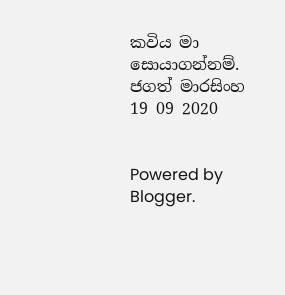කවිය මා සොයාගන්නම්.
ජගත් මාරසිංහ
19 09 2020


Powered by Blogger.